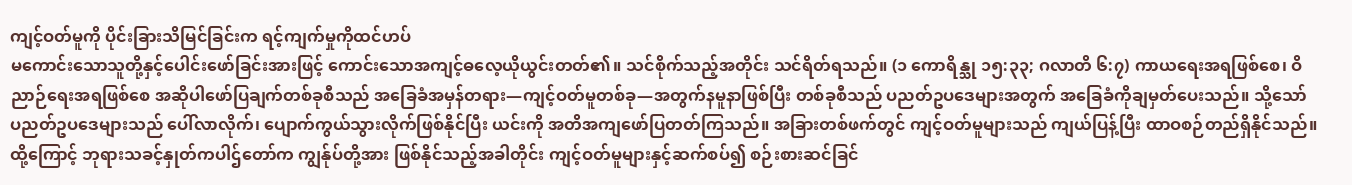ကျင့်ဝတ်မူကို ပိုင်းခြားသိမြင်ခြင်းက ရင့်ကျက်မှုကိုထင်ဟပ်
မကောင်းသောသူတို့နှင့်ပေါင်းဖော်ခြင်းအားဖြင့် ကောင်းသောအကျင့်ဓလေ့ယိုယွင်းတတ်၏။ သင်စိုက်သည့်အတိုင်း သင်ရိတ်ရသည်။ (၁ ကောရိန္သု ၁၅:၃၃; ဂလာတိ ၆:၇) ကာယရေးအရဖြစ်စေ၊ ဝိညာဉ်ရေးအရဖြစ်စေ အဆိုပါဖော်ပြချက်တစ်ခုစီသည် အခြေခံအမှန်တရား—ကျင့်ဝတ်မူတစ်ခု—အတွက်နမူနာဖြစ်ပြီး တစ်ခုစီသည် ပညတ်ဥပဒေများအတွက် အခြေခံကိုချမှတ်ပေးသည်။ သို့သော် ပညတ်ဥပဒေများသည် ပေါ်လာလိုက်၊ ပျောက်ကွယ်သွားလိုက်ဖြစ်နိုင်ပြီး ယင်းကို အတိအကျဖော်ပြတတ်ကြသည်။ အခြားတစ်ဖက်တွင် ကျင့်ဝတ်မူများသည် ကျယ်ပြန့်ပြီး ထာဝစဉ်တည်ရှိနိုင်သည်။ ထို့ကြောင့် ဘုရားသခင့်နှုတ်ကပါဌ်တော်က ကျွန်ုပ်တို့အား ဖြစ်နိုင်သည့်အခါတိုင်း ကျင့်ဝတ်မူများနှင့်ဆက်စပ်၍ စဉ်းစားဆင်ခြင်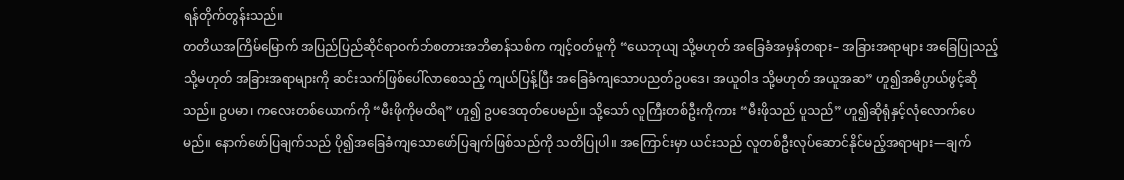ရန်တိုက်တွန်းသည်။
တတိယအကြိမ်မြောက် အပြည်ပြည်ဆိုင်ရာဝက်ဘ်စတားအဘိဓာန်သစ်က ကျင့်ဝတ်မူကို “ယေဘုယျ သို့မဟုတ် အခြေခံအမှန်တရား– အခြားအရာများ အခြေပြုသည့် သို့မဟုတ် အခြားအရာများကို ဆင်းသက်ဖြစ်ပေါ်လာစေသည့် ကျယ်ပြန့်ပြီး အခြေခံကျသောပညတ်ဥပဒေ၊ အယူဝါဒ သို့မဟုတ် အယူအဆ” ဟူ၍အဓိပ္ပာယ်ဖွင့်ဆိုသည်။ ဥပမာ၊ ကလေးတစ်ယောက်ကို “မီးဖိုကိုမထိရ” ဟူ၍ ဥပဒေထုတ်ပေမည်။ သို့သော် လူကြီးတစ်ဦးကိုကား “မီးဖိုသည် ပူသည်” ဟူ၍ဆိုရုံနှင့်လုံလောက်ပေမည်။ နောက်ဖော်ပြချက်သည် ပို၍အခြေခံကျသောဖော်ပြချက်ဖြစ်သည်ကို သတိပြုပါ။ အကြောင်းမှာ ယင်းသည် လူတစ်ဦးလုပ်ဆောင်နိုင်မည့်အရာများ—ချက်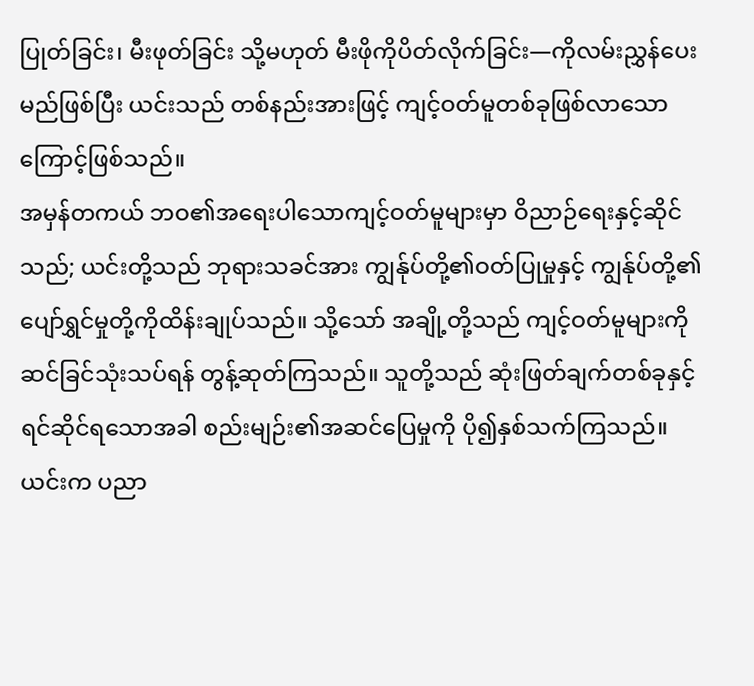ပြုတ်ခြင်း၊ မီးဖုတ်ခြင်း သို့မဟုတ် မီးဖိုကိုပိတ်လိုက်ခြင်း—ကိုလမ်းညွှန်ပေးမည်ဖြစ်ပြီး ယင်းသည် တစ်နည်းအားဖြင့် ကျင့်ဝတ်မူတစ်ခုဖြစ်လာသောကြောင့်ဖြစ်သည်။
အမှန်တကယ် ဘဝ၏အရေးပါသောကျင့်ဝတ်မူများမှာ ဝိညာဉ်ရေးနှင့်ဆိုင်သည်; ယင်းတို့သည် ဘုရားသခင်အား ကျွန်ုပ်တို့၏ဝတ်ပြုမှုနှင့် ကျွန်ုပ်တို့၏ပျော်ရွှင်မှုတို့ကိုထိန်းချုပ်သည်။ သို့သော် အချို့တို့သည် ကျင့်ဝတ်မူများကို ဆင်ခြင်သုံးသပ်ရန် တွန့်ဆုတ်ကြသည်။ သူတို့သည် ဆုံးဖြတ်ချက်တစ်ခုနှင့်ရင်ဆိုင်ရသောအခါ စည်းမျဉ်း၏အဆင်ပြေမှုကို ပို၍နှစ်သက်ကြသည်။ ယင်းက ပညာ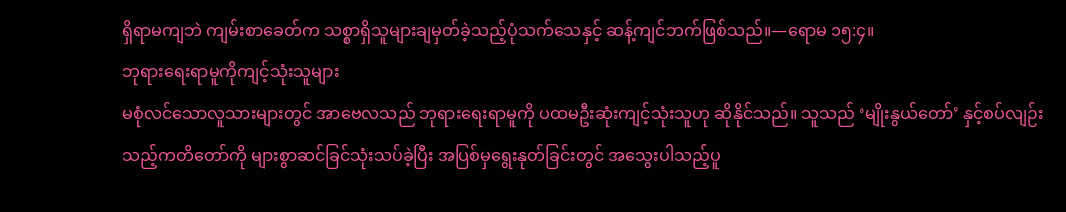ရှိရာမကျဘဲ ကျမ်းစာခေတ်က သစ္စာရှိသူများချမှတ်ခဲ့သည့်ပုံသက်သေနှင့် ဆန့်ကျင်ဘက်ဖြစ်သည်။—ရောမ ၁၅:၄။
ဘုရားရေးရာမူကိုကျင့်သုံးသူများ
မစုံလင်သောလူသားများတွင် အာဗေလသည် ဘုရားရေးရာမူကို ပထမဦးဆုံးကျင့်သုံးသူဟု ဆိုနိုင်သည်။ သူသည် ‘မျိုးနွယ်တော်’ နှင့်စပ်လျဉ်းသည့်ကတိတော်ကို များစွာဆင်ခြင်သုံးသပ်ခဲ့ပြီး အပြစ်မှရွေးနုတ်ခြင်းတွင် အသွေးပါသည့်ပူ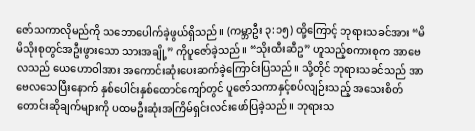ဇော်သကာလိုမည်ကို သဘောပေါက်ခဲ့ဖွယ်ရှိသည်။ (ကမ္ဘာဦး ၃:၁၅) ထို့ကြောင့် ဘုရားသခင်အား “မိမိသိုးစုတွင်အဦးဖွားသော သားအချို့” ကိုပူဇော်ခဲ့သည်။ “သိုးထီးဆီဥ” ဟူသည့်စကားစုက အာဗေလသည် ယေဟောဝါအား အကောင်းဆုံးပေးဆက်ခဲ့ကြောင်းပြသည်။ သို့တိုင် ဘုရားသခင်သည် အာဗေလသေပြီးနောက် နှစ်ပေါင်းနှစ်ထောင်ကျော်တွင် ပူဇော်သကာနှင့်စပ်လျဉ်းသည့် အသေးစိတ်တောင်းဆိုချက်များကို ပထမဦးဆုံးအကြိမ်ရှင်းလင်းဖော်ပြခဲ့သည်။ ဘုရားသ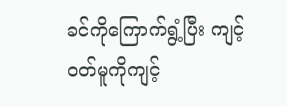ခင်ကိုကြောက်ရွံ့ပြီး ကျင့်ဝတ်မူကိုကျင့်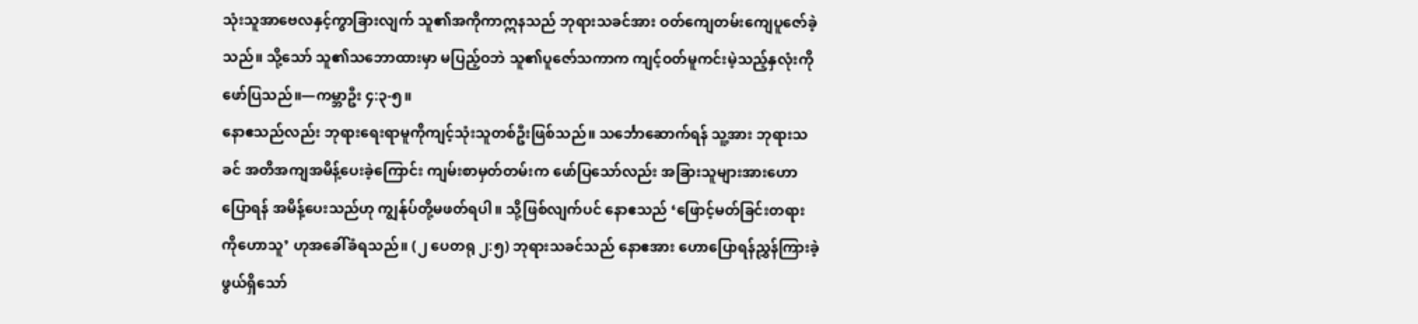သုံးသူအာဗေလနှင့်ကွာခြားလျက် သူ၏အကိုကာဣနသည် ဘုရားသခင်အား ဝတ်ကျေတမ်းကျေပူဇော်ခဲ့သည်။ သို့သော် သူ၏သဘောထားမှာ မပြည့်ဝဘဲ သူ၏ပူဇော်သကာက ကျင့်ဝတ်မူကင်းမဲ့သည့်နှလုံးကို ဖော်ပြသည်။—ကမ္ဘာဦး ၄:၃-၅။
နောဧသည်လည်း ဘုရားရေးရာမူကိုကျင့်သုံးသူတစ်ဦးဖြစ်သည်။ သင်္ဘောဆောက်ရန် သူ့အား ဘုရားသခင် အတိအကျအမိန့်ပေးခဲ့ကြောင်း ကျမ်းစာမှတ်တမ်းက ဖော်ပြသော်လည်း အခြားသူများအားဟောပြောရန် အမိန့်ပေးသည်ဟု ကျွန်ုပ်တို့မဖတ်ရပါ။ သို့ဖြစ်လျက်ပင် နောဧသည် ‘ဖြောင့်မတ်ခြင်းတရားကိုဟောသူ’ ဟုအခေါ်ခံရသည်။ (၂ ပေတရု ၂:၅) ဘုရားသခင်သည် နောဧအား ဟောပြောရန်ညွှန်ကြားခဲ့ဖွယ်ရှိသော်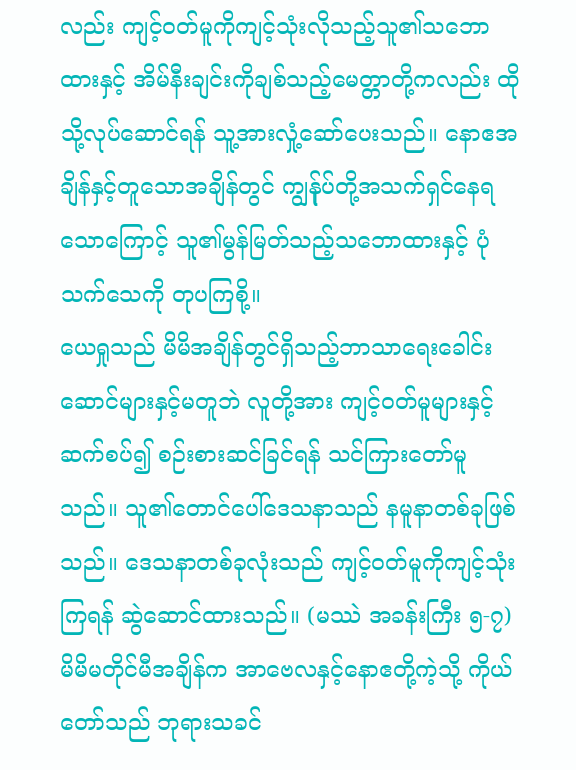လည်း ကျင့်ဝတ်မူကိုကျင့်သုံးလိုသည့်သူ၏သဘောထားနှင့် အိမ်နီးချင်းကိုချစ်သည့်မေတ္တာတို့ကလည်း ထိုသို့လုပ်ဆောင်ရန် သူ့အားလှုံ့ဆော်ပေးသည်။ နောဧအချိန်နှင့်တူသောအချိန်တွင် ကျွန်ုပ်တို့အသက်ရှင်နေရသောကြောင့် သူ၏မွန်မြတ်သည့်သဘောထားနှင့် ပုံသက်သေကို တုပကြစို့။
ယေရှုသည် မိမိအချိန်တွင်ရှိသည့်ဘာသာရေးခေါင်းဆောင်များနှင့်မတူဘဲ လူတို့အား ကျင့်ဝတ်မူများနှင့်ဆက်စပ်၍ စဉ်းစားဆင်ခြင်ရန် သင်ကြားတော်မူသည်။ သူ၏တောင်ပေါ်ဒေသနာသည် နမူနာတစ်ခုဖြစ်သည်။ ဒေသနာတစ်ခုလုံးသည် ကျင့်ဝတ်မူကိုကျင့်သုံးကြရန် ဆွဲဆောင်ထားသည်။ (မဿဲ အခန်းကြီး ၅-၇) မိမိမတိုင်မီအချိန်က အာဗေလနှင့်နောဧတို့ကဲ့သို့ ကိုယ်တော်သည် ဘုရားသခင်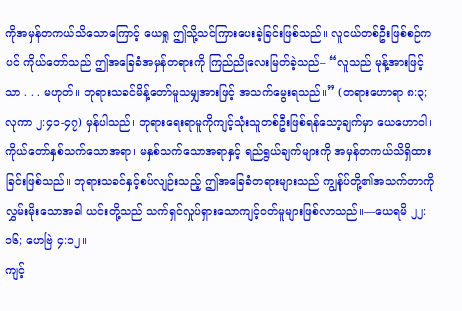ကိုအမှန်တကယ်သိသောကြောင့် ယေရှု ဤသို့သင်ကြားပေးခဲ့ခြင်းဖြစ်သည်။ လူငယ်တစ်ဦးဖြစ်စဉ်ကပင် ကိုယ်တော်သည် ဤအခြေခံအမှန်တရားကို ကြည်ညိုလေးမြတ်ခဲ့သည်– “လူသည် မုန့်အားဖြင့်သာ . . . မဟုတ်။ ဘုရားသခင်မိန့်တော်မူသမျှအားဖြင့် အသက်မွေးရသည်။” (တရားဟောရာ ၈:၃; လုကာ ၂:၄၁-၄၇) မှန်ပါသည်၊ ဘုရားရေးရာမူကိုကျင့်သုံးသူတစ်ဦးဖြစ်ရန်သော့ချက်မှာ ယေဟောဝါ၊ ကိုယ်တော်နှစ်သက်သောအရာ၊ မနှစ်သက်သောအရာနှင့် ရည်ရွယ်ချက်များကို အမှန်တကယ်သိရှိထားခြင်းဖြစ်သည်။ ဘုရားသခင်နှင့်စပ်လျဉ်းသည့် ဤအခြေခံတရားများသည် ကျွန်ုပ်တို့၏အသက်တာကို လွှမ်းမိုးသောအခါ ယင်းတို့သည် သက်ရှင်လှုပ်ရှားသောကျင့်ဝတ်မူများဖြစ်လာသည်။—ယေရမိ ၂၂:၁၆; ဟေဗြဲ ၄:၁၂။
ကျင့်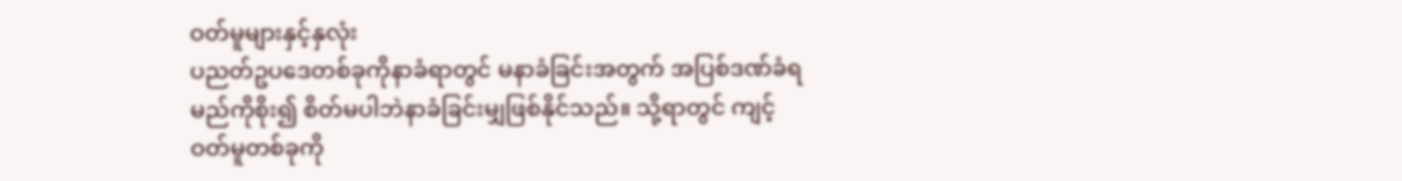ဝတ်မူများနှင့်နှလုံး
ပညတ်ဥပဒေတစ်ခုကိုနာခံရာတွင် မနာခံခြင်းအတွက် အပြစ်ဒဏ်ခံရမည်ကိုစိုး၍ စိတ်မပါဘဲနာခံခြင်းမျှဖြစ်နိုင်သည်။ သို့ရာတွင် ကျင့်ဝတ်မူတစ်ခုကို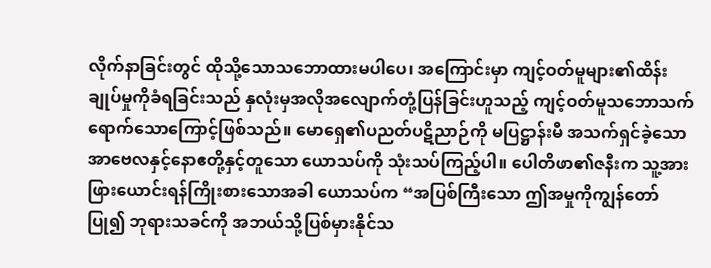လိုက်နာခြင်းတွင် ထိုသို့သောသဘောထားမပါပေ၊ အကြောင်းမှာ ကျင့်ဝတ်မူများ၏ထိန်းချုပ်မှုကိုခံရခြင်းသည် နှလုံးမှအလိုအလျောက်တုံ့ပြန်ခြင်းဟူသည့် ကျင့်ဝတ်မူသဘောသက်ရောက်သောကြောင့်ဖြစ်သည်။ မောရှေ၏ပညတ်ပဋိညာဉ်ကို မပြဋ္ဌာန်းမီ အသက်ရှင်ခဲ့သော အာဗေလနှင့်နောဧတို့နှင့်တူသော ယောသပ်ကို သုံးသပ်ကြည့်ပါ။ ပေါတိဖာ၏ဇနီးက သူ့အား ဖြားယောင်းရန်ကြိုးစားသောအခါ ယောသပ်က “အပြစ်ကြီးသော ဤအမှုကိုကျွန်တော်ပြု၍ ဘုရားသခင်ကို အဘယ်သို့ပြစ်မှားနိုင်သ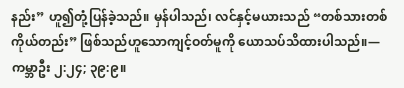နည်း” ဟူ၍တုံ့ပြန်ခဲ့သည်။ မှန်ပါသည်၊ လင်နှင့်မယားသည် “တစ်သားတစ်ကိုယ်တည်း” ဖြစ်သည်ဟူသောကျင့်ဝတ်မူကို ယောသပ်သိထားပါသည်။—ကမ္ဘာဦး ၂:၂၄; ၃၉:၉။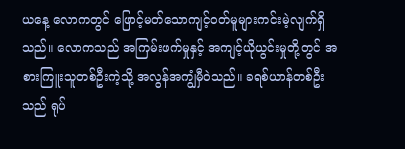ယနေ့ လောကတွင် ဖြောင့်မတ်သောကျင့်ဝတ်မူများကင်းမဲ့လျက်ရှိသည်။ လောကသည် အကြမ်းဖက်မှုနှင့် အကျင့်ယိုယွင်းမှုတို့တွင် အစားကြူးသူတစ်ဦးကဲ့သို့ အလွန်အကျွံမှီဝဲသည်။ ခရစ်ယာန်တစ်ဦးသည် ရုပ်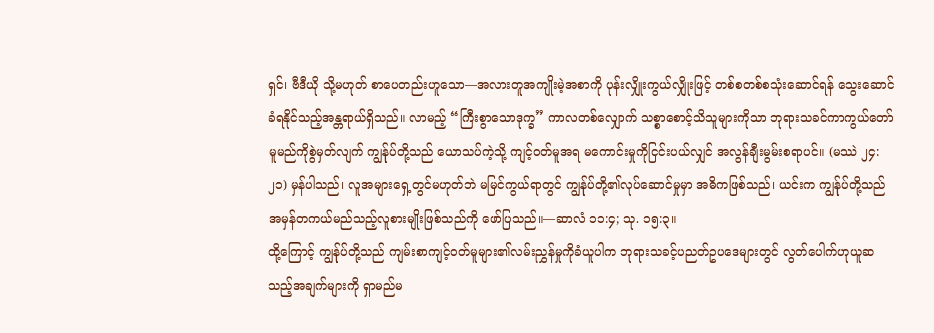ရှင်၊ ဗီဒီယို သို့မဟုတ် စာပေတည်းဟူသော—အလားတူအကျိုးမဲ့အစာကို ပုန်းလျှိုးကွယ်လျှိုးဖြင့် တစ်စတစ်စသုံးဆောင်ရန် သွေးဆောင်ခံရနိုင်သည့်အန္တရာယ်ရှိသည်။ လာမည့် “ကြီးစွာသောဒုက္ခ” ကာလတစ်လျှောက် သစ္စာစောင့်သိသူများကိုသာ ဘုရားသခင်ကာကွယ်တော်မူမည်ကိုစွဲမှတ်လျက် ကျွန်ုပ်တို့သည် ယောသပ်ကဲ့သို့ ကျင့်ဝတ်မူအရ မကောင်းမှုကိုငြင်းပယ်လျှင် အလွန်ချီးမွမ်းစရာပင်။ (မဿဲ ၂၄:၂၁) မှန်ပါသည်၊ လူအများရှေ့တွင်မဟုတ်ဘဲ မမြင်ကွယ်ရာတွင် ကျွန်ုပ်တို့၏လုပ်ဆောင်မှုမှာ အဓိကဖြစ်သည်၊ ယင်းက ကျွန်ုပ်တို့သည် အမှန်တကယ်မည်သည့်လူစားမျိုးဖြစ်သည်ကို ဖော်ပြသည်။—ဆာလံ ၁၁:၄; သု. ၁၅:၃။
ထို့ကြောင့် ကျွန်ုပ်တို့သည် ကျမ်းစာကျင့်ဝတ်မူများ၏လမ်းညွှန်မှုကိုခံယူပါက ဘုရားသခင့်ပညတ်ဥပဒေများတွင် လွတ်ပေါက်ဟုယူဆသည့်အချက်များကို ရှာမည်မ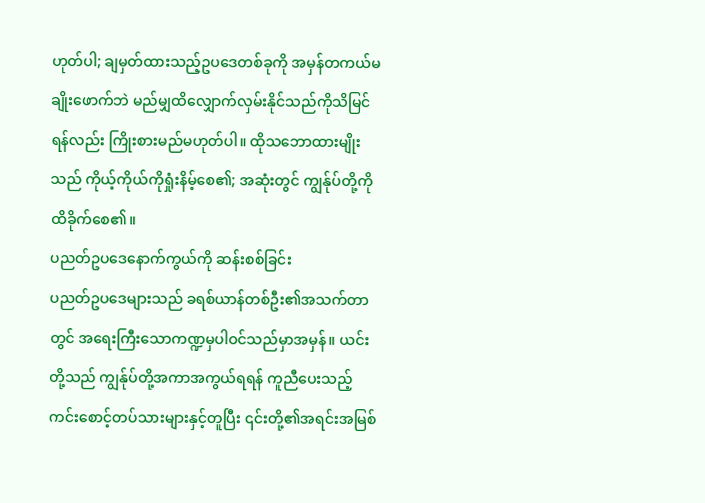ဟုတ်ပါ; ချမှတ်ထားသည့်ဥပဒေတစ်ခုကို အမှန်တကယ်မချိုးဖောက်ဘဲ မည်မျှထိလျှောက်လှမ်းနိုင်သည်ကိုသိမြင်ရန်လည်း ကြိုးစားမည်မဟုတ်ပါ။ ထိုသဘောထားမျိုးသည် ကိုယ့်ကိုယ်ကိုရှုံးနိမ့်စေ၏; အဆုံးတွင် ကျွန်ုပ်တို့ကို ထိခိုက်စေ၏။
ပညတ်ဥပဒေနောက်ကွယ်ကို ဆန်းစစ်ခြင်း
ပညတ်ဥပဒေများသည် ခရစ်ယာန်တစ်ဦး၏အသက်တာတွင် အရေးကြီးသောကဏ္ဍမှပါဝင်သည်မှာအမှန်။ ယင်းတို့သည် ကျွန်ုပ်တို့အကာအကွယ်ရရန် ကူညီပေးသည့် ကင်းစောင့်တပ်သားများနှင့်တူပြီး ၎င်းတို့၏အရင်းအမြစ်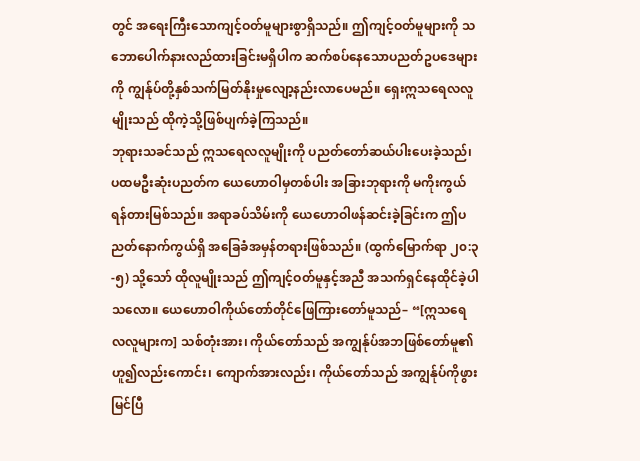တွင် အရေးကြီးသောကျင့်ဝတ်မူများစွာရှိသည်။ ဤကျင့်ဝတ်မူများကို သဘောပေါက်နားလည်ထားခြင်းမရှိပါက ဆက်စပ်နေသောပညတ်ဥပဒေများကို ကျွန်ုပ်တို့နှစ်သက်မြတ်နိုးမှုလျော့နည်းလာပေမည်။ ရှေးဣသရေလလူမျိုးသည် ထိုကဲ့သို့ဖြစ်ပျက်ခဲ့ကြသည်။
ဘုရားသခင်သည် ဣသရေလလူမျိုးကို ပညတ်တော်ဆယ်ပါးပေးခဲ့သည်၊ ပထမဦးဆုံးပညတ်က ယေဟောဝါမှတစ်ပါး အခြားဘုရားကို မကိုးကွယ်ရန်တားမြစ်သည်။ အရာခပ်သိမ်းကို ယေဟောဝါဖန်ဆင်းခဲ့ခြင်းက ဤပညတ်နောက်ကွယ်ရှိ အခြေခံအမှန်တရားဖြစ်သည်။ (ထွက်မြောက်ရာ ၂၀:၃-၅) သို့သော် ထိုလူမျိုးသည် ဤကျင့်ဝတ်မူနှင့်အညီ အသက်ရှင်နေထိုင်ခဲ့ပါသလော။ ယေဟောဝါကိုယ်တော်တိုင်ဖြေကြားတော်မူသည်– “[ဣသရေလလူများက] သစ်တုံးအား၊ ကိုယ်တော်သည် အကျွန်ုပ်အဘဖြစ်တော်မူ၏ ဟူ၍လည်းကောင်း၊ ကျောက်အားလည်း၊ ကိုယ်တော်သည် အကျွန်ုပ်ကိုဖွားမြင်ပြီ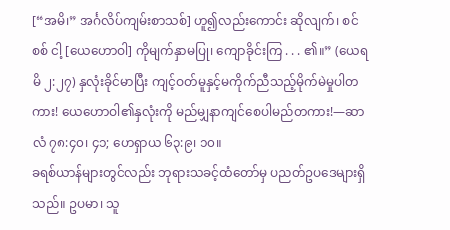[“အမိ၊” အင်္ဂလိပ်ကျမ်းစာသစ်] ဟူ၍လည်းကောင်း ဆိုလျက်၊ စင်စစ် ငါ့ [ယေဟောဝါ] ကိုမျက်နှာမပြု၊ ကျောခိုင်းကြ . . . ၏။” (ယေရမိ ၂:၂၇) နှလုံးခိုင်မာပြီး ကျင့်ဝတ်မူနှင့်မကိုက်ညီသည့်မိုက်မဲမှုပါတကား! ယေဟောဝါ၏နှလုံးကို မည်မျှနာကျင်စေပါမည်တကား!—ဆာလံ ၇၈:၄၀၊ ၄၁; ဟေရှာယ ၆၃:၉၊ ၁၀။
ခရစ်ယာန်များတွင်လည်း ဘုရားသခင့်ထံတော်မှ ပညတ်ဥပဒေများရှိသည်။ ဥပမာ၊ သူ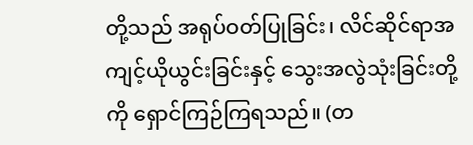တို့သည် အရုပ်ဝတ်ပြုခြင်း၊ လိင်ဆိုင်ရာအကျင့်ယိုယွင်းခြင်းနှင့် သွေးအလွဲသုံးခြင်းတို့ကို ရှောင်ကြဉ်ကြရသည်။ (တ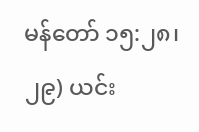မန်တော် ၁၅:၂၈၊ ၂၉) ယင်း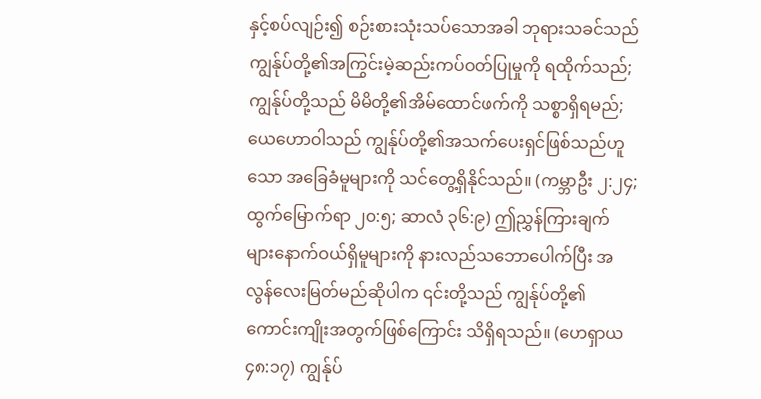နှင့်စပ်လျဉ်း၍ စဉ်းစားသုံးသပ်သောအခါ ဘုရားသခင်သည် ကျွန်ုပ်တို့၏အကြွင်းမဲ့ဆည်းကပ်ဝတ်ပြုမှုကို ရထိုက်သည်; ကျွန်ုပ်တို့သည် မိမိတို့၏အိမ်ထောင်ဖက်ကို သစ္စာရှိရမည်; ယေဟောဝါသည် ကျွန်ုပ်တို့၏အသက်ပေးရှင်ဖြစ်သည်ဟူသော အခြေခံမူများကို သင်တွေ့ရှိနိုင်သည်။ (ကမ္ဘာဦး ၂:၂၄; ထွက်မြောက်ရာ ၂၀:၅; ဆာလံ ၃၆:၉) ဤညွှန်ကြားချက်များနောက်ဝယ်ရှိမူများကို နားလည်သဘောပေါက်ပြီး အလွန်လေးမြတ်မည်ဆိုပါက ၎င်းတို့သည် ကျွန်ုပ်တို့၏ကောင်းကျိုးအတွက်ဖြစ်ကြောင်း သိရှိရသည်။ (ဟေရှာယ ၄၈:၁၇) ကျွန်ုပ်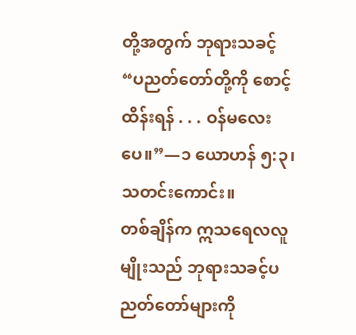တို့အတွက် ဘုရားသခင့် “ပညတ်တော်တို့ကို စောင့်ထိန်းရန် . . . ဝန်မလေးပေ။”—၁ ယောဟန် ၅:၃၊ သတင်းကောင်း။
တစ်ချိန်က ဣသရေလလူမျိုးသည် ဘုရားသခင့်ပညတ်တော်များကို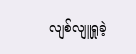လျစ်လျူရှုခဲ့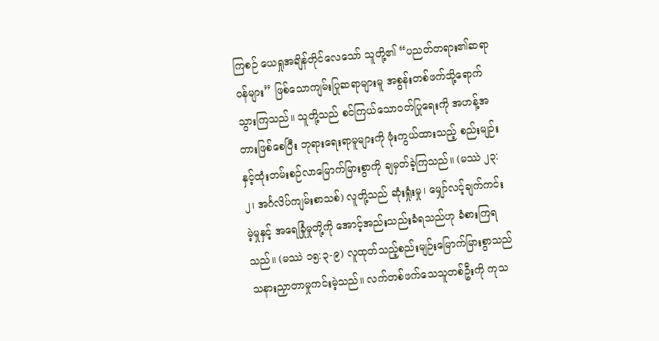ကြစဉ် ယေရှုအချိန်တိုင်လေသော် သူတို့၏ “ပညတ်တရား၏ဆရာဝန်များ” ဖြစ်သောကျမ်းပြုဆရာများမူ အစွန်းတစ်ဖက်သို့ရောက်သွားကြသည်။ သူတို့သည် စင်ကြယ်သောဝတ်ပြုရေးကို အဟန့်အတားဖြစ်စေပြီး ဘုရားရေးရာမူများကို ဖုံးကွယ်ထားသည့် စည်းမျဉ်းနှင့်ထုံးတမ်းစဉ်လာမြောက်မြားစွာကို ချမှတ်ခဲ့ကြသည်။ (မဿဲ ၂၃:၂၊ အင်္ဂလိပ်ကျမ်းစာသစ်) လူတို့သည် ဆုံးရှုံးမှု၊ မျှော်လင့်ချက်ကင်းမဲ့မှုနှင့် အရေခြုံမှုတို့ကို အောင့်အည်းသည်းခံရသည်ဟု ခံစားကြရသည်။ (မဿဲ ၁၅:၃-၉) လူထုတ်သည့်စည်းမျဉ်းမြောက်မြားစွာသည် သနားညှာတာမှုကင်းမဲ့သည်။ လက်တစ်ဖက်သေသူတစ်ဦးကို ကုသ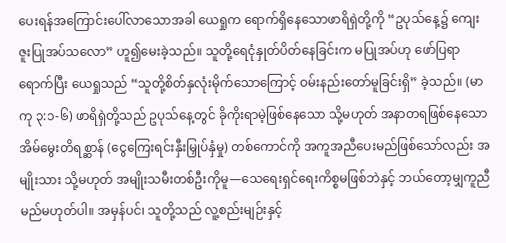ပေးရန်အကြောင်းပေါ်လာသောအခါ ယေရှုက ရောက်ရှိနေသောဖာရိရှဲတို့ကို “ဥပုသ်နေ့၌ ကျေးဇူးပြုအပ်သလော” ဟူ၍မေးခဲ့သည်။ သူတို့ရေငုံနှုတ်ပိတ်နေခြင်းက မပြုအပ်ဟု ဖော်ပြရာရောက်ပြီး ယေရှုသည် “သူတို့စိတ်နှလုံးမိုက်သောကြောင့် ဝမ်းနည်းတော်မူခြင်းရှိ” ခဲ့သည်။ (မာကု ၃:၁-၆) ဖာရိရှဲတို့သည် ဥပုသ်နေ့တွင် ခိုကိုးရာမဲ့ဖြစ်နေသော သို့မဟုတ် အနာတရဖြစ်နေသောအိမ်မွေးတိရစ္ဆာန် (ငွေကြေးရင်းနှီးမြှုပ်နှံမှု) တစ်ကောင်ကို အကူအညီပေးမည်ဖြစ်သော်လည်း အမျိုးသား သို့မဟုတ် အမျိုးသမီးတစ်ဦးကိုမူ—သေရေးရှင်ရေးကိစ္စမဖြစ်ဘဲနှင့် ဘယ်တော့မျှကူညီမည်မဟုတ်ပါ။ အမှန်ပင်၊ သူတို့သည် လူ့စည်းမျဉ်းနှင့်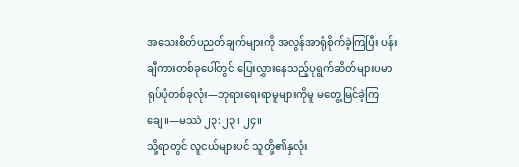အသေးစိတ်ပညတ်ချက်များကို အလွန်အာရုံစိုက်ခဲ့ကြပြီး ပန်းချီကားတစ်ခုပေါ်တွင် ပြေးလွှားနေသည့်ပုရွက်ဆိတ်များပမာ ရုပ်ပုံတစ်ခုလုံး—ဘုရားရေးရာမူများကိုမူ မတွေ့မြင်ခဲ့ကြချေ။—မဿဲ ၂၃:၂၃၊ ၂၄။
သို့ရာတွင် လူငယ်များပင် သူတို့၏နှလုံး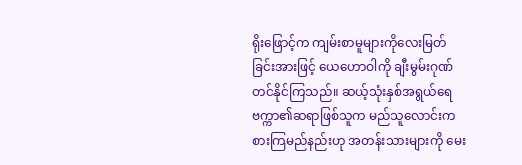ရိုးဖြောင့်က ကျမ်းစာမူများကိုလေးမြတ်ခြင်းအားဖြင့် ယေဟောဝါကို ချီးမွမ်းဂုဏ်တင်နိုင်ကြသည်။ ဆယ့်သုံးနှစ်အရွယ်ရေဗက္ကာ၏ဆရာဖြစ်သူက မည်သူလောင်းကစားကြမည်နည်းဟု အတန်းသားများကို မေး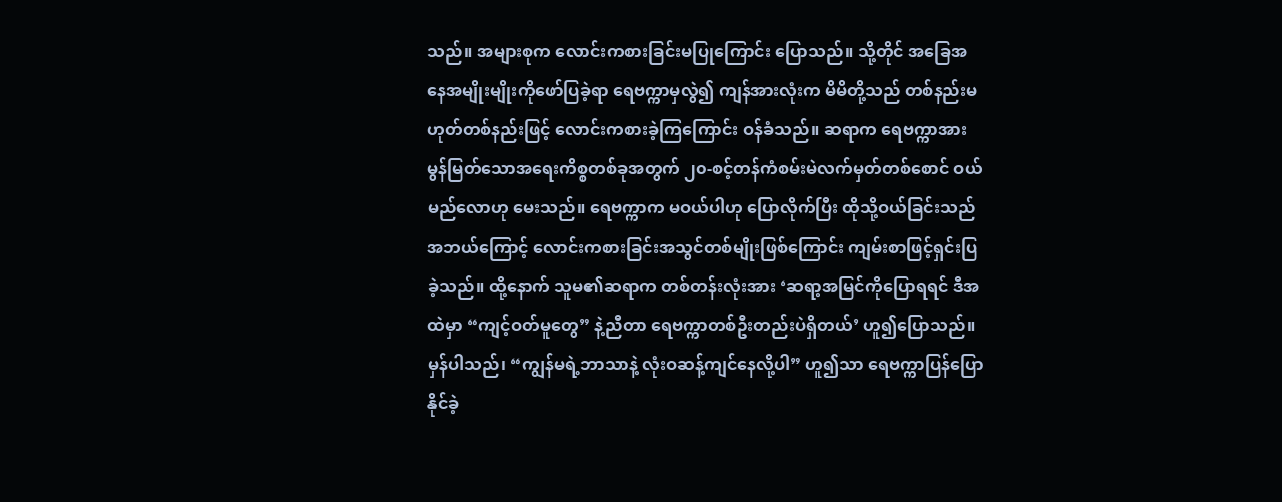သည်။ အများစုက လောင်းကစားခြင်းမပြုကြောင်း ပြောသည်။ သို့တိုင် အခြေအနေအမျိုးမျိုးကိုဖော်ပြခဲ့ရာ ရေဗက္ကာမှလွဲ၍ ကျန်အားလုံးက မိမိတို့သည် တစ်နည်းမဟုတ်တစ်နည်းဖြင့် လောင်းကစားခဲ့ကြကြောင်း ဝန်ခံသည်။ ဆရာက ရေဗက္ကာအား မွန်မြတ်သောအရေးကိစ္စတစ်ခုအတွက် ၂၀-စင့်တန်ကံစမ်းမဲလက်မှတ်တစ်စောင် ဝယ်မည်လောဟု မေးသည်။ ရေဗက္ကာက မဝယ်ပါဟု ပြောလိုက်ပြီး ထိုသို့ဝယ်ခြင်းသည် အဘယ်ကြောင့် လောင်းကစားခြင်းအသွင်တစ်မျိုးဖြစ်ကြောင်း ကျမ်းစာဖြင့်ရှင်းပြခဲ့သည်။ ထို့နောက် သူမ၏ဆရာက တစ်တန်းလုံးအား ‘ဆရာ့အမြင်ကိုပြောရရင် ဒီအထဲမှာ “ကျင့်ဝတ်မူတွေ” နဲ့ညီတာ ရေဗက္ကာတစ်ဦးတည်းပဲရှိတယ်’ ဟူ၍ပြောသည်။ မှန်ပါသည်၊ “ကျွန်မရဲ့ဘာသာနဲ့ လုံးဝဆန့်ကျင်နေလို့ပါ” ဟူ၍သာ ရေဗက္ကာပြန်ပြောနိုင်ခဲ့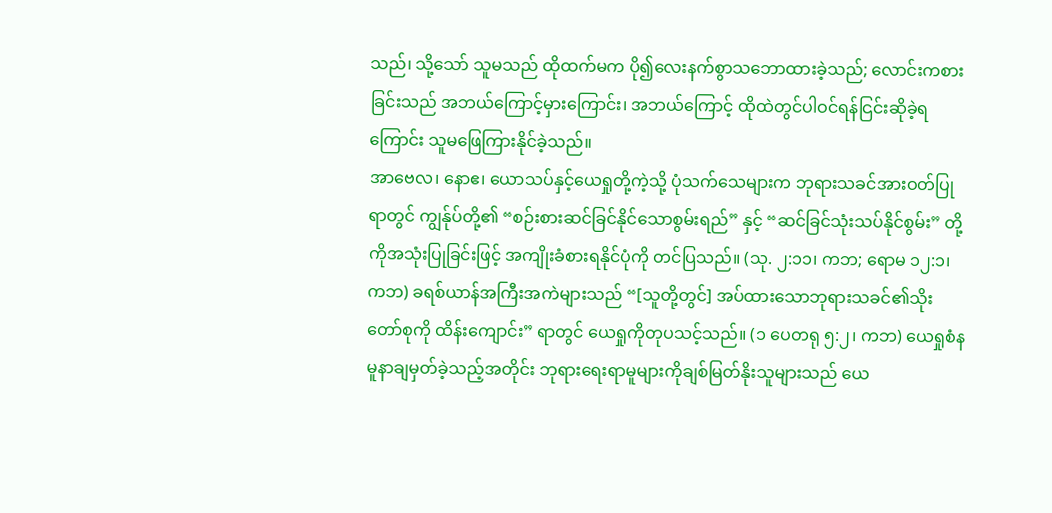သည်၊ သို့သော် သူမသည် ထိုထက်မက ပို၍လေးနက်စွာသဘောထားခဲ့သည်; လောင်းကစားခြင်းသည် အဘယ်ကြောင့်မှားကြောင်း၊ အဘယ်ကြောင့် ထိုထဲတွင်ပါဝင်ရန်ငြင်းဆိုခဲ့ရကြောင်း သူမဖြေကြားနိုင်ခဲ့သည်။
အာဗေလ၊ နောဧ၊ ယောသပ်နှင့်ယေရှုတို့ကဲ့သို့ ပုံသက်သေများက ဘုရားသခင်အားဝတ်ပြုရာတွင် ကျွန်ုပ်တို့၏ “စဉ်းစားဆင်ခြင်နိုင်သောစွမ်းရည်” နှင့် “ဆင်ခြင်သုံးသပ်နိုင်စွမ်း” တို့ကိုအသုံးပြုခြင်းဖြင့် အကျိုးခံစားရနိုင်ပုံကို တင်ပြသည်။ (သု. ၂:၁၁၊ ကဘ; ရောမ ၁၂:၁၊ ကဘ) ခရစ်ယာန်အကြီးအကဲများသည် “[သူတို့တွင်] အပ်ထားသောဘုရားသခင်၏သိုးတော်စုကို ထိန်းကျောင်း” ရာတွင် ယေရှုကိုတုပသင့်သည်။ (၁ ပေတရု ၅:၂၊ ကဘ) ယေရှုစံနမူနာချမှတ်ခဲ့သည့်အတိုင်း ဘုရားရေးရာမူများကိုချစ်မြတ်နိုးသူများသည် ယေ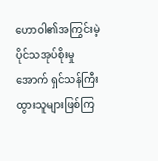ဟောဝါ၏အကြွင်းမဲ့ပိုင်သအုပ်စိုးမှုအောက် ရှင်သန်ကြီးထွားသူများဖြစ်ကြ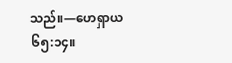သည်။—ဟေရှာယ ၆၅:၁၄။